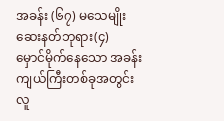အခန်း (၆၇) မသေမျိုးဆေးနတ်ဘုရား(၄)
မှောင်မိုက်နေသော အခန်းကျယ်ကြီးတစ်ခုအတွင်း လူ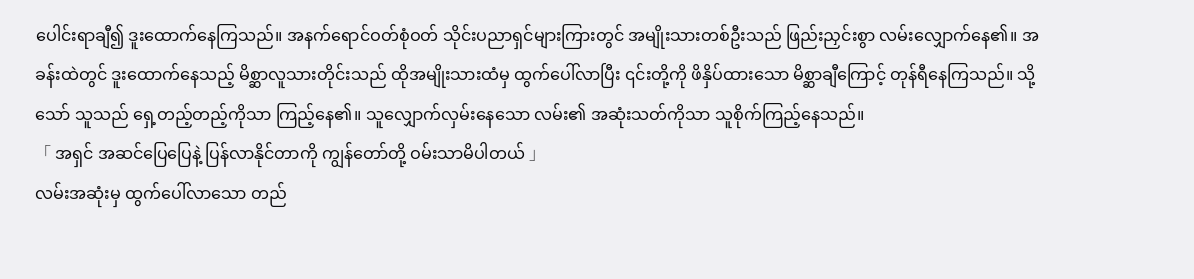ပေါင်းရာချီ၍ ဒူးထောက်နေကြသည်။ အနက်ရောင်ဝတ်စုံဝတ် သိုင်းပညာရှင်များကြားတွင် အမျိုးသားတစ်ဦးသည် ဖြည်းညှင်းစွာ လမ်းလျှောက်နေ၏။ အခန်းထဲတွင် ဒူးထောက်နေသည့် မိစ္ဆာလူသားတိုင်းသည် ထိုအမျိုးသားထံမှ ထွက်ပေါ်လာပြီး ၎င်းတို့ကို ဖိနှိပ်ထားသော မိစ္ဆာချီကြောင့် တုန်ရီနေကြသည်။ သို့သော် သူသည် ရှေ့တည့်တည့်ကိုသာ ကြည့်နေ၏။ သူလျှောက်လှမ်းနေသော လမ်း၏ အဆုံးသတ်ကိုသာ သူစိုက်ကြည့်နေသည်။
「 အရှင် အဆင်ပြေပြေနဲ့ ပြန်လာနိုင်တာကို ကျွန်တော်တို့ ဝမ်းသာမိပါတယ် 」
လမ်းအဆုံးမှ ထွက်ပေါ်လာသော တည်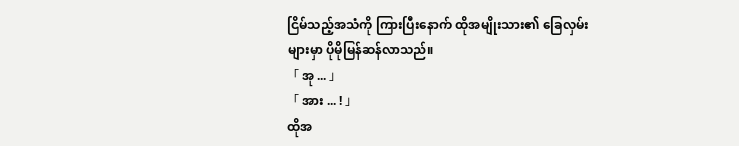ငြိမ်သည့်အသံကို ကြားပြီးနောက် ထိုအမျိုးသား၏ ခြေလှမ်းများမှာ ပိုမိုမြန်ဆန်လာသည်။
「 အု ... 」
「 အား ... ! 」
ထိုအ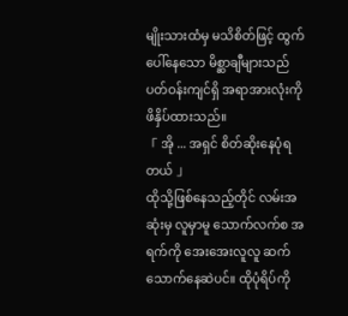မျိုးသားထံမှ မသိစိတ်ဖြင့် ထွက်ပေါ်နေသော မိစ္ဆာချီများသည် ပတ်ဝန်းကျင်ရှိ အရာအားလုံးကို ဖိနှိပ်ထားသည်။
「 အို ... အရှင် စိတ်ဆိုးနေပုံရတယ် 」
ထိုသို့ဖြစ်နေသည့်တိုင် လမ်းအဆုံးမှ လူမှာမူ သောက်လက်စ အရက်ကို အေးအေးလူလူ ဆက်သောက်နေဆဲပင်။ ထိုပုံရိပ်ကို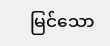မြင်သော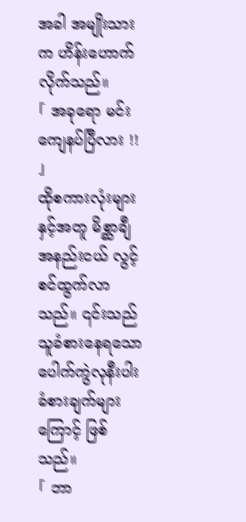အခါ အမျိုးသားက ဟိန်းဟောက်လိုက်သည်။
「 အခုရော မင်း ကျေနပ်ပြီလား !! 」
ထိုစကားလုံးများနှင့်အတူ မိစ္ဆာချီအနည်းငယ် လွင့်စင်ထွက်လာသည်။ ၎င်းသည် သူခံစားနေရသော ပေါက်ကွဲလုနီးပါး ခံစားချက်များကြောင့် ဖြစ်သည်။
「 ဘာ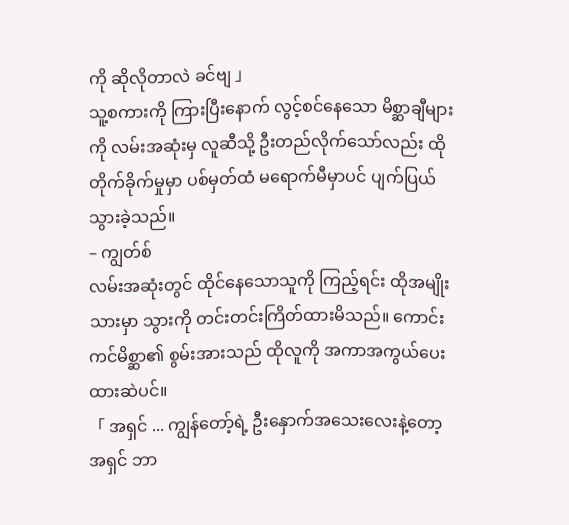ကို ဆိုလိုတာလဲ ခင်ဗျ 」
သူ့စကားကို ကြားပြီးနောက် လွင့်စင်နေသော မိစ္ဆာချီများကို လမ်းအဆုံးမှ လူဆီသို့ ဦးတည်လိုက်သော်လည်း ထိုတိုက်ခိုက်မှုမှာ ပစ်မှတ်ထံ မရောက်မီမှာပင် ပျက်ပြယ်သွားခဲ့သည်။
– ကျွတ်စ်
လမ်းအဆုံးတွင် ထိုင်နေသောသူကို ကြည့်ရင်း ထိုအမျိုးသားမှာ သွားကို တင်းတင်းကြိတ်ထားမိသည်။ ကောင်းကင်မိစ္ဆာ၏ စွမ်းအားသည် ထိုလူကို အကာအကွယ်ပေးထားဆဲပင်။
「 အရှင် ... ကျွန်တော့်ရဲ့ ဦးနှောက်အသေးလေးနဲ့တော့ အရှင် ဘာ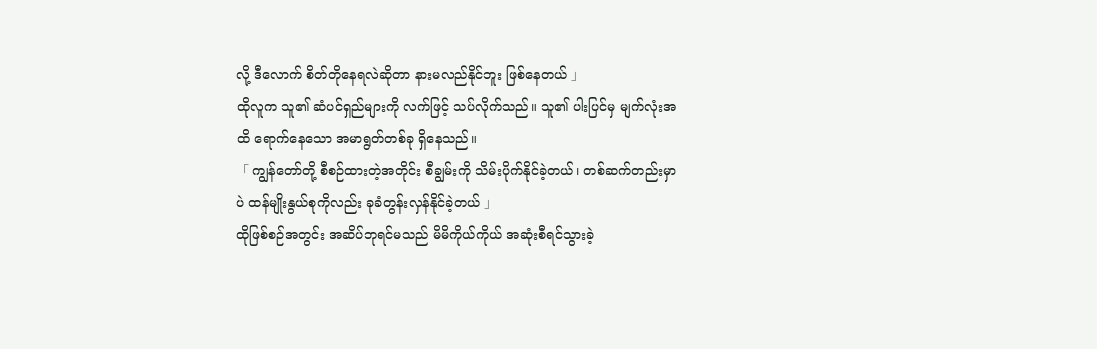လို့ ဒီလောက် စိတ်တိုနေရလဲဆိုတာ နားမလည်နိုင်ဘူး ဖြစ်နေတယ် 」
ထိုလူက သူ၏ ဆံပင်ရှည်များကို လက်ဖြင့် သပ်လိုက်သည်။ သူ၏ ပါးပြင်မှ မျက်လုံးအထိ ရောက်နေသော အမာရွတ်တစ်ခု ရှိနေသည်။
「 ကျွန်တော်တို့ စီစဉ်ထားတဲ့အတိုင်း စီချွမ်းကို သိမ်းပိုက်နိုင်ခဲ့တယ်၊ တစ်ဆက်တည်းမှာပဲ ထန်မျိုးနွယ်စုကိုလည်း ခုခံတွန်းလှန်နိုင်ခဲ့တယ် 」
ထိုဖြစ်စဉ်အတွင်း အဆိပ်ဘုရင်မသည် မိမိကိုယ်ကိုယ် အဆုံးစီရင်သွားခဲ့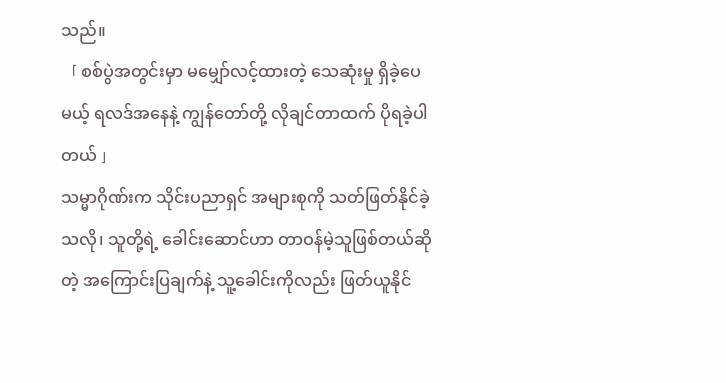သည်။
「 စစ်ပွဲအတွင်းမှာ မမျှော်လင့်ထားတဲ့ သေဆုံးမှု ရှိခဲ့ပေမယ့် ရလဒ်အနေနဲ့ ကျွန်တော်တို့ လိုချင်တာထက် ပိုရခဲ့ပါတယ် 」
သမ္မာဂိုဏ်းက သိုင်းပညာရှင် အများစုကို သတ်ဖြတ်နိုင်ခဲ့သလို၊ သူတို့ရဲ့ ခေါင်းဆောင်ဟာ တာဝန်မဲ့သူဖြစ်တယ်ဆိုတဲ့ အကြောင်းပြချက်နဲ့ သူ့ခေါင်းကိုလည်း ဖြတ်ယူနိုင်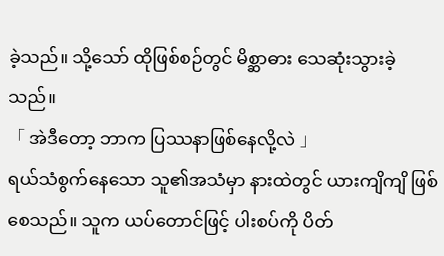ခဲ့သည်။ သို့သော် ထိုဖြစ်စဉ်တွင် မိစ္ဆာဓား သေဆုံးသွားခဲ့သည်။
「 အဲဒီတော့ ဘာက ပြဿနာဖြစ်နေလို့လဲ 」
ရယ်သံစွက်နေသော သူ၏အသံမှာ နားထဲတွင် ယားကျိကျိ ဖြစ်စေသည်။ သူက ယပ်တောင်ဖြင့် ပါးစပ်ကို ပိတ်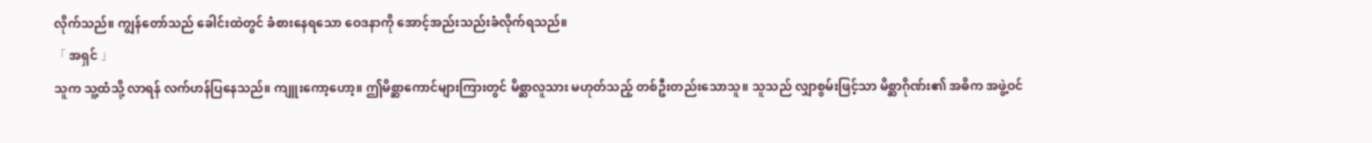လိုက်သည်။ ကျွန်တော်သည် ခေါင်းထဲတွင် ခံစားနေရသော ဝေဒနာကို အောင့်အည်းသည်းခံလိုက်ရသည်။
「 အရှင် 」
သူက သူ့ထံသို့ လာရန် လက်ဟန်ပြနေသည်။ ကျူးကော့ဟော့။ ဤမိစ္ဆာကောင်များကြားတွင် မိစ္ဆာလူသား မဟုတ်သည့် တစ်ဦးတည်းသောသူ။ သူသည် လျှာစွမ်းဖြင့်သာ မိစ္ဆာဂိုဏ်း၏ အဓိက အဖွဲ့ဝင်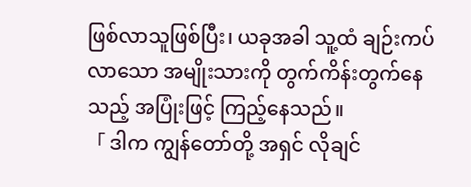ဖြစ်လာသူဖြစ်ပြီး၊ ယခုအခါ သူ့ထံ ချဉ်းကပ်လာသော အမျိုးသားကို တွက်ကိန်းတွက်နေသည့် အပြုံးဖြင့် ကြည့်နေသည်။
「 ဒါက ကျွန်တော်တို့ အရှင် လိုချင်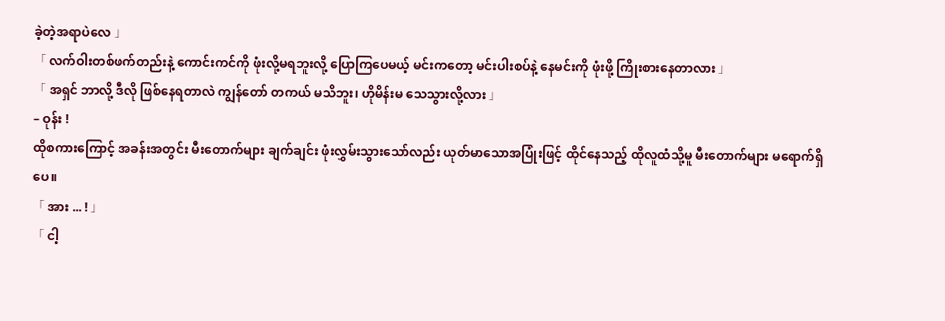ခဲ့တဲ့အရာပဲလေ 」
「 လက်ဝါးတစ်ဖက်တည်းနဲ့ ကောင်းကင်ကို ဖုံးလို့မရဘူးလို့ ပြောကြပေမယ့် မင်းကတော့ မင်းပါးစပ်နဲ့ နေမင်းကို ဖုံးဖို့ ကြိုးစားနေတာလား 」
「 အရှင် ဘာလို့ ဒီလို ဖြစ်နေရတာလဲ ကျွန်တော် တကယ် မသိဘူး၊ ဟိုမိန်းမ သေသွားလို့လား 」
– ဝုန်း !
ထိုစကားကြောင့် အခန်းအတွင်း မီးတောက်များ ချက်ချင်း ဖုံးလွှမ်းသွားသော်လည်း ယုတ်မာသောအပြုံးဖြင့် ထိုင်နေသည့် ထိုလူထံသို့မူ မီးတောက်များ မရောက်ရှိပေ။
「 အား ... ! 」
「 ငါ့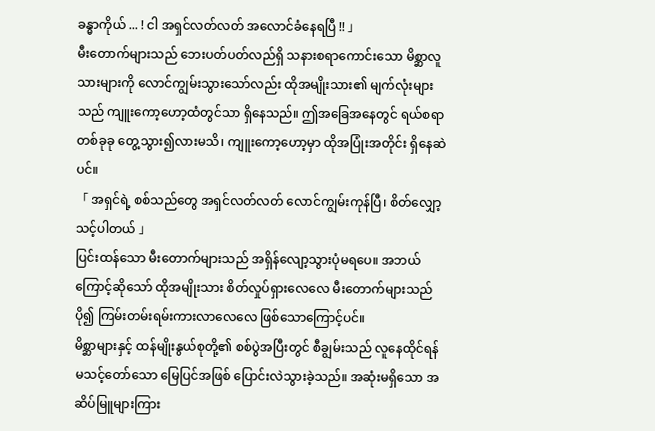ခန္ဓာကိုယ် ... ! ငါ အရှင်လတ်လတ် အလောင်ခံနေရပြီ !! 」
မီးတောက်များသည် ဘေးပတ်ပတ်လည်ရှိ သနားစရာကောင်းသော မိစ္ဆာလူသားများကို လောင်ကျွမ်းသွားသော်လည်း ထိုအမျိုးသား၏ မျက်လုံးများသည် ကျူးကော့ဟော့ထံတွင်သာ ရှိနေသည်။ ဤအခြေအနေတွင် ရယ်စရာတစ်ခုခု တွေ့သွား၍လားမသိ၊ ကျူးကော့ဟော့မှာ ထိုအပြုံးအတိုင်း ရှိနေဆဲပင်။
「 အရှင်ရဲ့ စစ်သည်တွေ အရှင်လတ်လတ် လောင်ကျွမ်းကုန်ပြီ၊ စိတ်လျှော့သင့်ပါတယ် 」
ပြင်းထန်သော မီးတောက်များသည် အရှိန်လျော့သွားပုံမရပေ။ အဘယ်ကြောင့်ဆိုသော် ထိုအမျိုးသား စိတ်လှုပ်ရှားလေလေ မီးတောက်များသည် ပို၍ ကြမ်းတမ်းရမ်းကားလာလေလေ ဖြစ်သောကြောင့်ပင်။
မိစ္ဆာများနှင့် ထန်မျိုးနွယ်စုတို့၏ စစ်ပွဲအပြီးတွင် စီချွမ်းသည် လူနေထိုင်ရန် မသင့်တော်သော မြေပြင်အဖြစ် ပြောင်းလဲသွားခဲ့သည်။ အဆုံးမရှိသော အဆိပ်မြူများကြား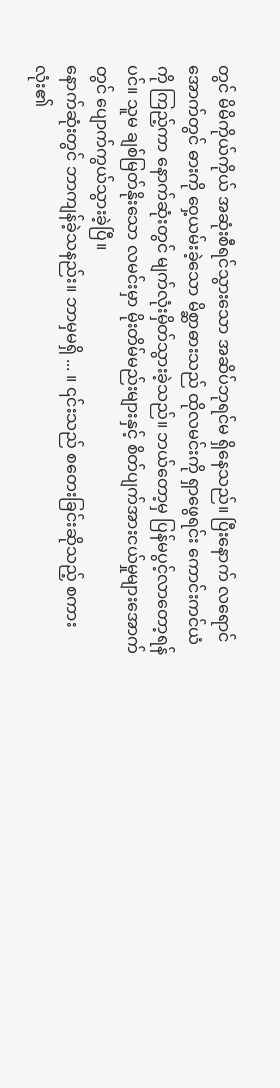တွင် မိမိကိုယ်ကိုယ် အဆုံးစီရင်သွားသော အဆိပ်ဘုရင်မ ရှိနေသည်။ ပြီးနောက် လရောင်အောက်တွင် ဓားကို ဝှေ့ယမ်းခဲ့သော မိစ္ဆာဓားသည် ထိုလမင်းကို ရှာဖွေရင်း ကောင်းကင်ယံကို ကြည့်ကာ နောက်ဆုံးတွင် မျက်လုံးမှိတ်သွားခဲ့သည်။ ဘယ်တော့မှ ပြန်မပွင့်လာတော့ရန်ပင်။ သူမ ချစ်မြတ်နိုးသော လမင်းမှာ မိုးတိမ်မည်းများနှင့် စိတ်ပျက်အားငယ်မှုများအောက်တွင် ပျောက်ကွယ်သွားခဲ့ပြီ။
နောက်ဆုံးတွင် ဘာကျန်ခဲ့သနည်း။ ဘာမှမရှိ ... ။ ၎င်းသည် စတေးခြင်းဆိုသည့် စကားလုံး၏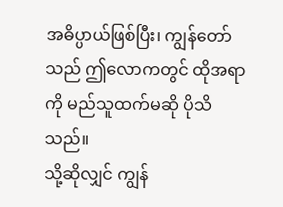အဓိပ္ပာယ်ဖြစ်ပြီး၊ ကျွန်တော်သည် ဤလောကတွင် ထိုအရာကို မည်သူထက်မဆို ပိုသိသည်။
သို့ဆိုလျှင် ကျွန်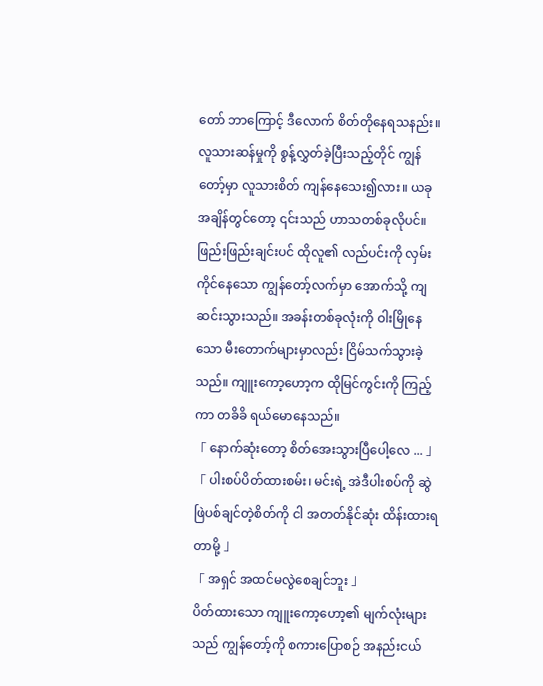တော် ဘာကြောင့် ဒီလောက် စိတ်တိုနေရသနည်း။ လူသားဆန်မှုကို စွန့်လွှတ်ခဲ့ပြီးသည့်တိုင် ကျွန်တော့်မှာ လူသားစိတ် ကျန်နေသေး၍လား။ ယခုအချိန်တွင်တော့ ၎င်းသည် ဟာသတစ်ခုလိုပင်။
ဖြည်းဖြည်းချင်းပင် ထိုလူ၏ လည်ပင်းကို လှမ်းကိုင်နေသော ကျွန်တော့်လက်မှာ အောက်သို့ ကျဆင်းသွားသည်။ အခန်းတစ်ခုလုံးကို ဝါးမြိုနေသော မီးတောက်များမှာလည်း ငြိမ်သက်သွားခဲ့သည်။ ကျူးကော့ဟော့က ထိုမြင်ကွင်းကို ကြည့်ကာ တခိခိ ရယ်မောနေသည်။
「 နောက်ဆုံးတော့ စိတ်အေးသွားပြီပေါ့လေ ... 」
「 ပါးစပ်ပိတ်ထားစမ်း၊ မင်းရဲ့ အဲဒီပါးစပ်ကို ဆွဲဖြဲပစ်ချင်တဲ့စိတ်ကို ငါ အတတ်နိုင်ဆုံး ထိန်းထားရတာမို့ 」
「 အရှင် အထင်မလွဲစေချင်ဘူး 」
ပိတ်ထားသော ကျူးကော့ဟော့၏ မျက်လုံးများသည် ကျွန်တော့်ကို စကားပြောစဉ် အနည်းငယ်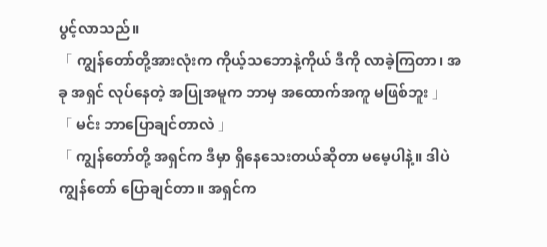ပွင့်လာသည်။
「 ကျွန်တော်တို့အားလုံးက ကိုယ့်သဘောနဲ့ကိုယ် ဒီကို လာခဲ့ကြတာ၊ အခု အရှင် လုပ်နေတဲ့ အပြုအမူက ဘာမှ အထောက်အကူ မဖြစ်ဘူး 」
「 မင်း ဘာပြောချင်တာလဲ 」
「 ကျွန်တော်တို့ အရှင်က ဒီမှာ ရှိနေသေးတယ်ဆိုတာ မမေ့ပါနဲ့။ ဒါပဲ ကျွန်တော် ပြောချင်တာ။ အရှင်က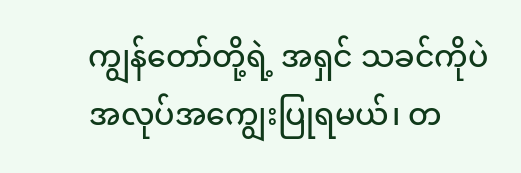ကျွန်တော်တို့ရဲ့ အရှင် သခင်ကိုပဲ အလုပ်အကျွေးပြုရမယ်၊ တ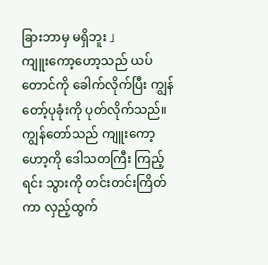ခြားဘာမှ မရှိဘူး 」
ကျူးကော့ဟော့သည် ယပ်တောင်ကို ခေါက်လိုက်ပြီး ကျွန်တော့်ပုခုံးကို ပုတ်လိုက်သည်။ ကျွန်တော်သည် ကျူးကော့ဟော့ကို ဒေါသတကြီး ကြည့်ရင်း သွားကို တင်းတင်းကြိတ်ကာ လှည့်ထွက်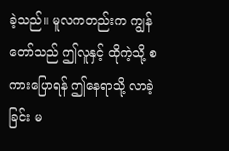ခဲ့သည်။ မူလကတည်းက ကျွန်တော်သည် ဤလူနှင့် ထိုကဲ့သို့ စကားပြောရန် ဤနေရာသို့ လာခဲ့ခြင်း မ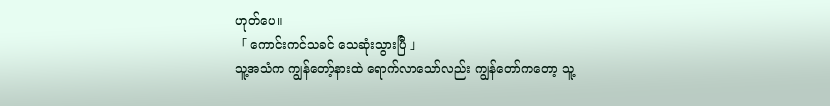ဟုတ်ပေ။
「 ကောင်းကင်သခင် သေဆုံးသွားပြီ 」
သူ့အသံက ကျွန်တော့်နားထဲ ရောက်လာသော်လည်း ကျွန်တော်ကတော့ သူ့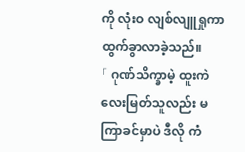ကို လုံးဝ လျစ်လျူရှုကာ ထွက်ခွာလာခဲ့သည်။
「 ဂုဏ်သိက္ခာမဲ့ ထူးကဲလေးမြတ်သူလည်း မကြာခင်မှာပဲ ဒီလို ကံ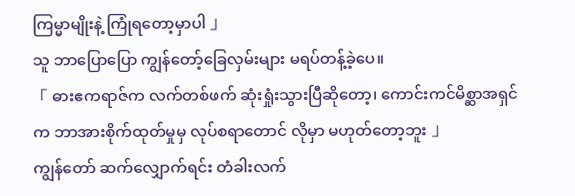ကြမ္မာမျိုးနဲ့ ကြုံရတော့မှာပါ 」
သူ ဘာပြောပြော ကျွန်တော့်ခြေလှမ်းများ မရပ်တန့်ခဲ့ပေ။
「 ဓားဧကရာဇ်က လက်တစ်ဖက် ဆုံးရှုံးသွားပြီဆိုတော့၊ ကောင်းကင်မိစ္ဆာအရှင်က ဘာအားစိုက်ထုတ်မှုမှ လုပ်စရာတောင် လိုမှာ မဟုတ်တော့ဘူး 」
ကျွန်တော် ဆက်လျှောက်ရင်း တံခါးလက်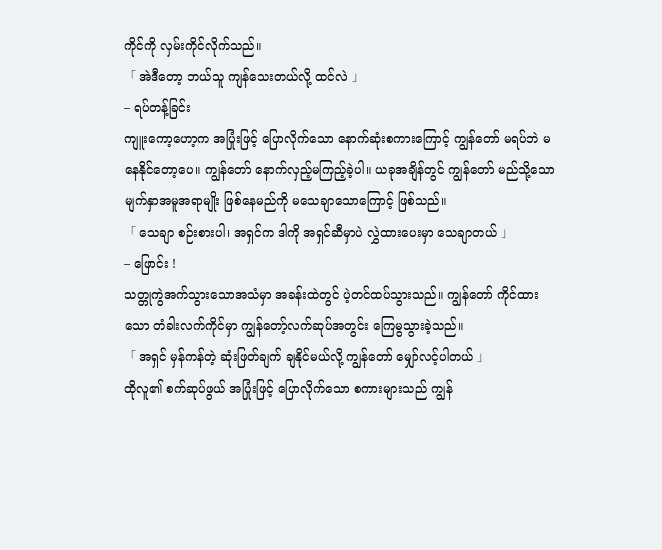ကိုင်ကို လှမ်းကိုင်လိုက်သည်။
「 အဲဒီတော့ ဘယ်သူ ကျန်သေးတယ်လို့ ထင်လဲ 」
– ရပ်တန့်ခြင်း
ကျူးကော့ဟော့က အပြုံးဖြင့် ပြောလိုက်သော နောက်ဆုံးစကားကြောင့် ကျွန်တော် မရပ်ဘဲ မနေနိုင်တော့ပေ။ ကျွန်တော် နောက်လှည့်မကြည့်ခဲ့ပါ။ ယခုအချိန်တွင် ကျွန်တော် မည်သို့သော မျက်နှာအမူအရာမျိုး ဖြစ်နေမည်ကို မသေချာသောကြောင့် ဖြစ်သည်။
「 သေချာ စဉ်းစားပါ၊ အရှင်က ဒါကို အရှင်ဆီမှာပဲ လွှဲထားပေးမှာ သေချာတယ် 」
– ဖြောင်း !
သတ္တုကွဲအက်သွားသောအသံမှာ အခန်းထဲတွင် ပဲ့တင်ထပ်သွားသည်။ ကျွန်တော် ကိုင်ထားသော တံခါးလက်ကိုင်မှာ ကျွန်တော့်လက်ဆုပ်အတွင်း ကြေမွသွားခဲ့သည်။
「 အရှင် မှန်ကန်တဲ့ ဆုံးဖြတ်ချက် ချနိုင်မယ်လို့ ကျွန်တော် မျှော်လင့်ပါတယ် 」
ထိုလူ၏ စက်ဆုပ်ဖွယ် အပြုံးဖြင့် ပြောလိုက်သော စကားများသည် ကျွန်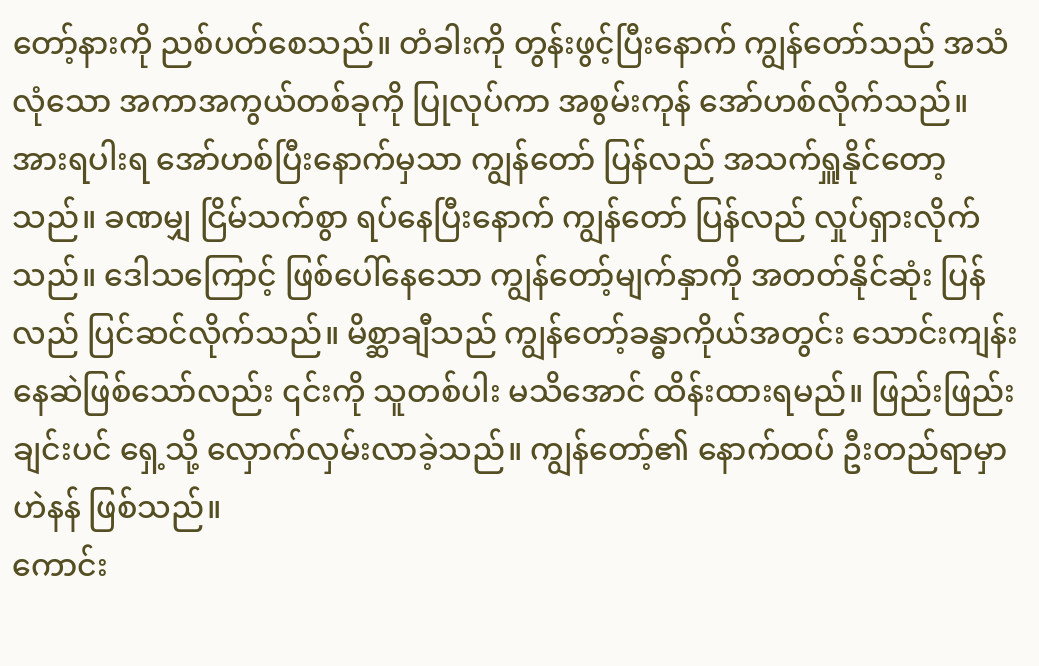တော့်နားကို ညစ်ပတ်စေသည်။ တံခါးကို တွန်းဖွင့်ပြီးနောက် ကျွန်တော်သည် အသံလုံသော အကာအကွယ်တစ်ခုကို ပြုလုပ်ကာ အစွမ်းကုန် အော်ဟစ်လိုက်သည်။ အားရပါးရ အော်ဟစ်ပြီးနောက်မှသာ ကျွန်တော် ပြန်လည် အသက်ရှူနိုင်တော့သည်။ ခဏမျှ ငြိမ်သက်စွာ ရပ်နေပြီးနောက် ကျွန်တော် ပြန်လည် လှုပ်ရှားလိုက်သည်။ ဒေါသကြောင့် ဖြစ်ပေါ်နေသော ကျွန်တော့်မျက်နှာကို အတတ်နိုင်ဆုံး ပြန်လည် ပြင်ဆင်လိုက်သည်။ မိစ္ဆာချီသည် ကျွန်တော့်ခန္ဓာကိုယ်အတွင်း သောင်းကျန်းနေဆဲဖြစ်သော်လည်း ၎င်းကို သူတစ်ပါး မသိအောင် ထိန်းထားရမည်။ ဖြည်းဖြည်းချင်းပင် ရှေ့သို့ လှောက်လှမ်းလာခဲ့သည်။ ကျွန်တော့်၏ နောက်ထပ် ဦးတည်ရာမှာ ဟဲနန် ဖြစ်သည်။
ကောင်း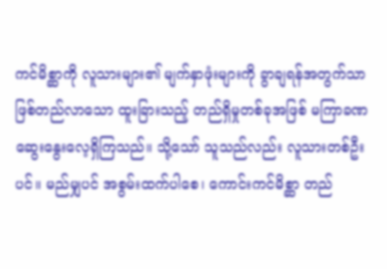ကင်မိစ္ဆာကို လူသားများ၏ မျက်နှာဖုံးများကို ခွာချရန်အတွက်သာ ဖြစ်တည်လာသော ထူးခြားသည့် တည်ရှိမှုတစ်ခုအဖြစ် မကြာခဏ ဆွေးနွေးလေ့ရှိကြသည်။ သို့သော် သူသည်လည်း လူသားတစ်ဦးပင်။ မည်မျှပင် အစွမ်းထက်ပါစေ၊ ကောင်းကင်မိစ္ဆာ တည်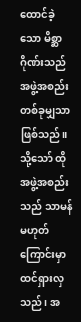ထောင်ခဲ့သော မိစ္ဆာဂိုဏ်းသည် အဖွဲ့အစည်းတစ်ခုမျှသာ ဖြစ်သည်။ သို့သော် ထိုအဖွဲ့အစည်းသည် သာမန်မဟုတ်ကြောင်းမှာ ထင်ရှားလှသည်၊ အ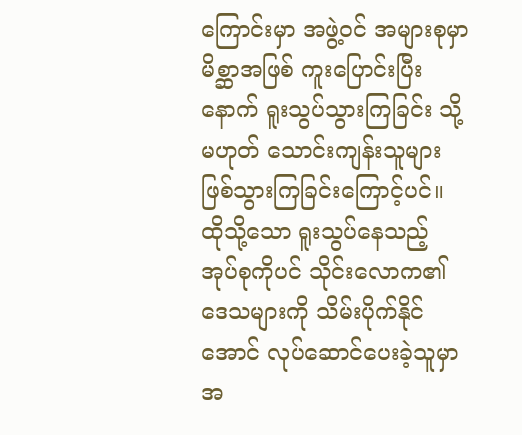ကြောင်းမှာ အဖွဲ့ဝင် အများစုမှာ မိစ္ဆာအဖြစ် ကူးပြောင်းပြီးနောက် ရူးသွပ်သွားကြခြင်း သို့မဟုတ် သောင်းကျန်းသူများ ဖြစ်သွားကြခြင်းကြောင့်ပင်။
ထိုသို့သော ရူးသွပ်နေသည့် အုပ်စုကိုပင် သိုင်းလောက၏ ဒေသများကို သိမ်းပိုက်နိုင်အောင် လုပ်ဆောင်ပေးခဲ့သူမှာ အ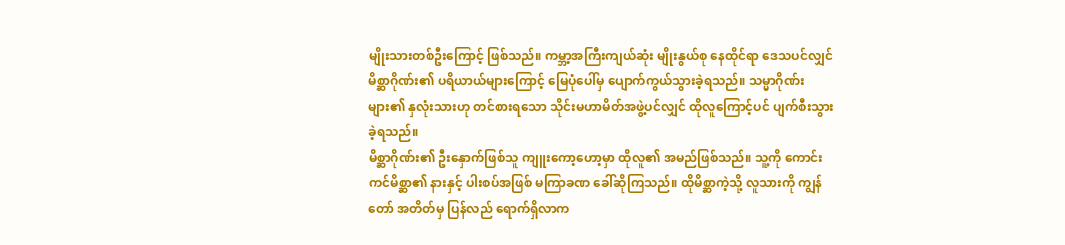မျိုးသားတစ်ဦးကြောင့် ဖြစ်သည်။ ကမ္ဘာ့အကြီးကျယ်ဆုံး မျိုးနွယ်စု နေထိုင်ရာ ဒေသပင်လျှင် မိစ္ဆာဂိုဏ်း၏ ပရိယာယ်များကြောင့် မြေပုံပေါ်မှ ပျောက်ကွယ်သွားခဲ့ရသည်။ သမ္မာဂိုဏ်းများ၏ နှလုံးသားဟု တင်စားရသော သိုင်းမဟာမိတ်အဖွဲ့ပင်လျှင် ထိုလူကြောင့်ပင် ပျက်စီးသွားခဲ့ရသည်။
မိစ္ဆာဂိုဏ်း၏ ဦးနှောက်ဖြစ်သူ ကျူးကော့ဟော့မှာ ထိုလူ၏ အမည်ဖြစ်သည်။ သူ့ကို ကောင်းကင်မိစ္ဆာ၏ နားနှင့် ပါးစပ်အဖြစ် မကြာခဏ ခေါ်ဆိုကြသည်။ ထိုမိစ္ဆာကဲ့သို့ လူသားကို ကျွန်တော် အတိတ်မှ ပြန်လည် ရောက်ရှိလာက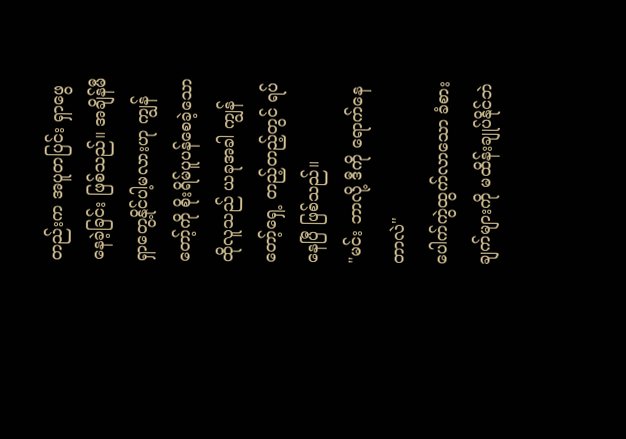တည်းက အပူတပြင်း ရှာဖွေနေခဲ့ခြင်း ဖြစ်သည်။ အချိန်မီ ရှာတွေ့နိုင်ပါ့မလားဟု ကျွန်တော့်ကို စိုးရိမ်ပူပန်စေခဲ့သော ထိုလူသည် ယခုအခါ ကျွန်တော့်ရှေ့ တည့်တည့်တွင် ရပ်နေပြီ ဖြစ်သည်။
"မင်း ဘာလို့ ဒီကို ရောက်နေတာလဲ"
ပေါက်ကွဲထွက်လာသော ခံစားချက်များကို မထိန်းချုပ်နိုင်ဘဲ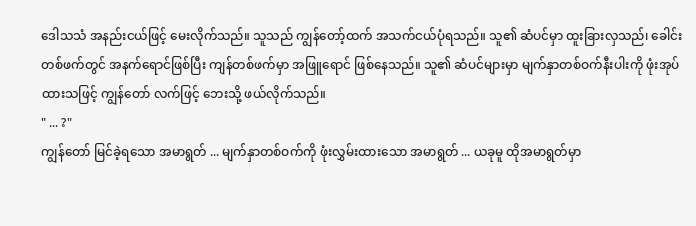ဒေါသသံ အနည်းငယ်ဖြင့် မေးလိုက်သည်။ သူသည် ကျွန်တော့်ထက် အသက်ငယ်ပုံရသည်။ သူ၏ ဆံပင်မှာ ထူးခြားလှသည်၊ ခေါင်းတစ်ဖက်တွင် အနက်ရောင်ဖြစ်ပြီး ကျန်တစ်ဖက်မှာ အဖြူရောင် ဖြစ်နေသည်။ သူ၏ ဆံပင်များမှာ မျက်နှာတစ်ဝက်နီးပါးကို ဖုံးအုပ်ထားသဖြင့် ကျွန်တော် လက်ဖြင့် ဘေးသို့ ဖယ်လိုက်သည်။
" ... ?"
ကျွန်တော် မြင်ခဲ့ရသော အမာရွတ် ... မျက်နှာတစ်ဝက်ကို ဖုံးလွှမ်းထားသော အမာရွတ် ... ယခုမူ ထိုအမာရွတ်မှာ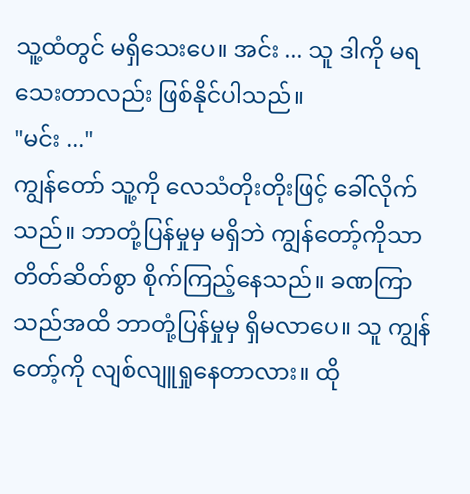သူ့ထံတွင် မရှိသေးပေ။ အင်း ... သူ ဒါကို မရသေးတာလည်း ဖြစ်နိုင်ပါသည်။
"မင်း ..."
ကျွန်တော် သူ့ကို လေသံတိုးတိုးဖြင့် ခေါ်လိုက်သည်။ ဘာတုံ့ပြန်မှုမှ မရှိဘဲ ကျွန်တော့်ကိုသာ တိတ်ဆိတ်စွာ စိုက်ကြည့်နေသည်။ ခဏကြာသည်အထိ ဘာတုံ့ပြန်မှုမှ ရှိမလာပေ။ သူ ကျွန်တော့်ကို လျစ်လျူရှုနေတာလား။ ထို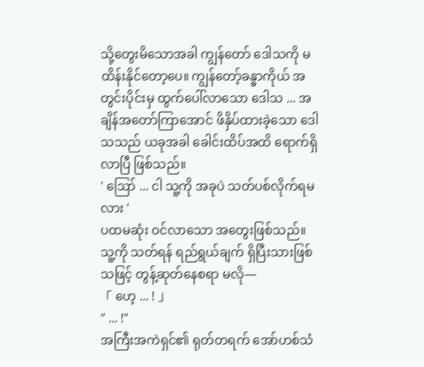သို့တွေးမိသောအခါ ကျွန်တော် ဒေါသကို မထိန်းနိုင်တော့ပေ။ ကျွန်တော့်ခန္ဓာကိုယ် အတွင်းပိုင်းမှ ထွက်ပေါ်လာသော ဒေါသ ... အချိန်အတော်ကြာအောင် ဖိနှိပ်ထားခဲ့သော ဒေါသသည် ယခုအခါ ခေါင်းထိပ်အထိ ရောက်ရှိလာပြီ ဖြစ်သည်။
' ဪ ... ငါ သူ့ကို အခုပဲ သတ်ပစ်လိုက်ရမလား '
ပထမဆုံး ဝင်လာသော အတွေးဖြစ်သည်။ သူ့ကို သတ်ရန် ရည်ရွယ်ချက် ရှိပြီးသားဖြစ်သဖြင့် တွန့်ဆုတ်နေစရာ မလို—
「 ဟေ့ ... ! 」
" ... !"
အကြီးအကဲရှင်၏ ရုတ်တရက် အော်ဟစ်သံ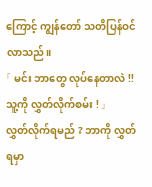ကြောင့် ကျွန်တော် သတိပြန်ဝင်လာသည်။
「 မင်း ဘာတွေ လုပ်နေတာလဲ !! သူ့ကို လွှတ်လိုက်စမ်း ! 」
လွှတ်လိုက်ရမည် ? ဘာကို လွှတ်ရမှာ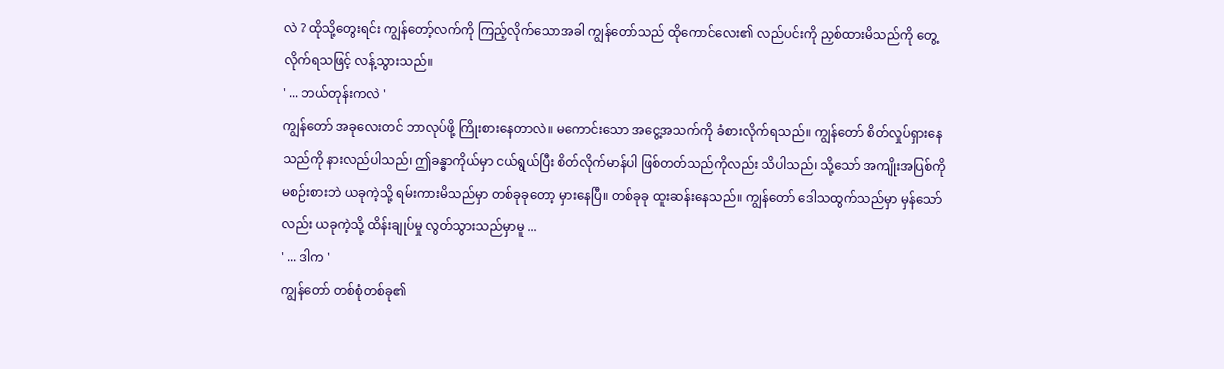လဲ ? ထိုသို့တွေးရင်း ကျွန်တော့်လက်ကို ကြည့်လိုက်သောအခါ ကျွန်တော်သည် ထိုကောင်လေး၏ လည်ပင်းကို ညှစ်ထားမိသည်ကို တွေ့လိုက်ရသဖြင့် လန့်သွားသည်။
' ... ဘယ်တုန်းကလဲ '
ကျွန်တော် အခုလေးတင် ဘာလုပ်ဖို့ ကြိုးစားနေတာလဲ။ မကောင်းသော အငွေ့အသက်ကို ခံစားလိုက်ရသည်။ ကျွန်တော် စိတ်လှုပ်ရှားနေသည်ကို နားလည်ပါသည်၊ ဤခန္ဓာကိုယ်မှာ ငယ်ရွယ်ပြီး စိတ်လိုက်မာန်ပါ ဖြစ်တတ်သည်ကိုလည်း သိပါသည်၊ သို့သော် အကျိုးအပြစ်ကို မစဉ်းစားဘဲ ယခုကဲ့သို့ ရမ်းကားမိသည်မှာ တစ်ခုခုတော့ မှားနေပြီ။ တစ်ခုခု ထူးဆန်းနေသည်။ ကျွန်တော် ဒေါသထွက်သည်မှာ မှန်သော်လည်း ယခုကဲ့သို့ ထိန်းချုပ်မှု လွတ်သွားသည်မှာမူ ...
' ... ဒါက '
ကျွန်တော် တစ်စုံတစ်ခု၏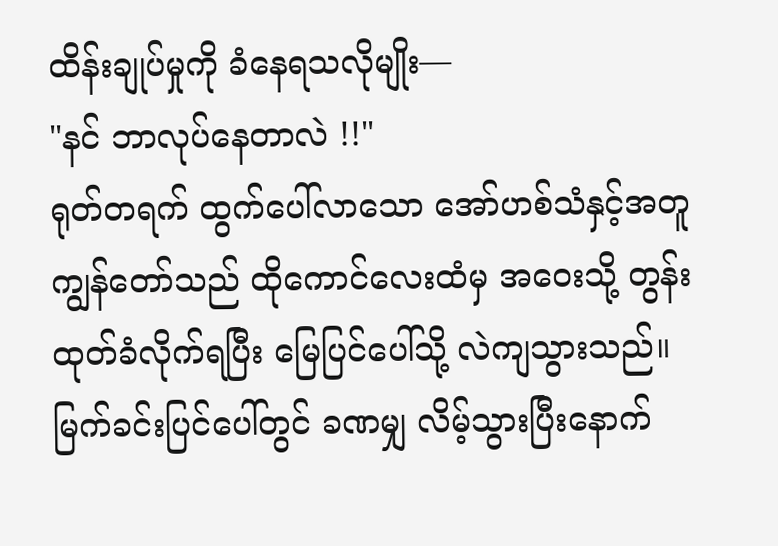ထိန်းချုပ်မှုကို ခံနေရသလိုမျိုး—
"နင် ဘာလုပ်နေတာလဲ !!"
ရုတ်တရက် ထွက်ပေါ်လာသော အော်ဟစ်သံနှင့်အတူ ကျွန်တော်သည် ထိုကောင်လေးထံမှ အဝေးသို့ တွန်းထုတ်ခံလိုက်ရပြီး မြေပြင်ပေါ်သို့ လဲကျသွားသည်။ မြက်ခင်းပြင်ပေါ်တွင် ခဏမျှ လိမ့်သွားပြီးနောက်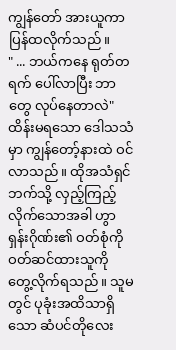ကျွန်တော် အားယူကာ ပြန်ထလိုက်သည်။
" ... ဘယ်ကနေ ရုတ်တရက် ပေါ်လာပြီး ဘာတွေ လုပ်နေတာလဲ"
ထိန်းမရသော ဒေါသသံမှာ ကျွန်တော့်နားထဲ ဝင်လာသည်။ ထိုအသံရှင်ဘက်သို့ လှည့်ကြည့်လိုက်သောအခါ ဟွာရှန်းဂိုဏ်း၏ ဝတ်စုံကို ဝတ်ဆင်ထားသူကို တွေ့လိုက်ရသည်။ သူမတွင် ပုခုံးအထိသာရှိသော ဆံပင်တိုလေး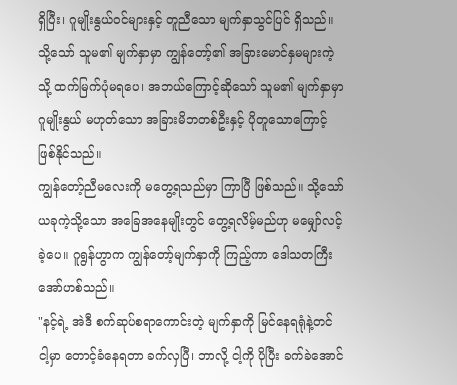ရှိပြီး၊ ဂူမျိုးနွယ်ဝင်များနှင့် တူညီသော မျက်နှာသွင်ပြင် ရှိသည်။ သို့သော် သူမ၏ မျက်နှာမှာ ကျွန်တော့်၏ အခြားမောင်နှမများကဲ့သို့ ထက်မြက်ပုံမရပေ၊ အဘယ်ကြောင့်ဆိုသော် သူမ၏ မျက်နှာမှာ ဂူမျိုးနွယ် မဟုတ်သော အခြားမိဘတစ်ဦးနှင့် ပိုတူသောကြောင့် ဖြစ်နိုင်သည်။
ကျွန်တော့်ညီမလေးကို မတွေ့ရသည်မှာ ကြာပြီ ဖြစ်သည်။ သို့သော် ယခုကဲ့သို့သော အခြေအနေမျိုးတွင် တွေ့ရလိမ့်မည်ဟု မမျှော်လင့်ခဲ့ပေ။ ဂူရွန်ဟွာက ကျွန်တော့်မျက်နှာကို ကြည့်ကာ ဒေါသတကြီး အော်ဟစ်သည်။
"နင့်ရဲ့ အဲဒီ စက်ဆုပ်စရာကောင်းတဲ့ မျက်နှာကို မြင်နေရရုံနဲ့တင် ငါ့မှာ တောင့်ခံနေရတာ ခက်လှပြီ၊ ဘာလို့ ငါ့ကို ပိုပြီး ခက်ခဲအောင်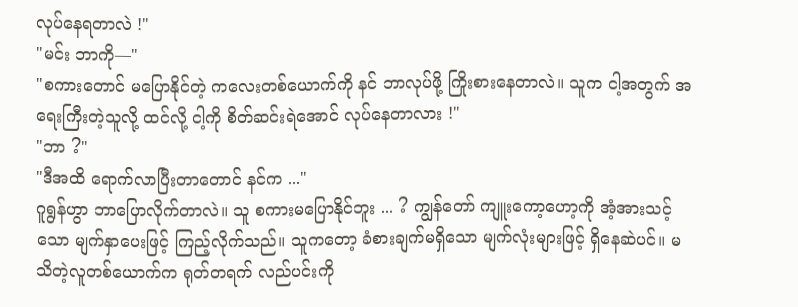လုပ်နေရတာလဲ !"
"မင်း ဘာကို—"
"စကားတောင် မပြောနိုင်တဲ့ ကလေးတစ်ယောက်ကို နင် ဘာလုပ်ဖို့ ကြိုးစားနေတာလဲ။ သူက ငါ့အတွက် အရေးကြီးတဲ့သူလို့ ထင်လို့ ငါ့ကို စိတ်ဆင်းရဲအောင် လုပ်နေတာလား !"
"ဘာ ?"
"ဒီအထိ ရောက်လာပြီးတာတောင် နင်က ..."
ဂူရွန်ဟွာ ဘာပြောလိုက်တာလဲ။ သူ စကားမပြောနိုင်ဘူး ... ? ကျွန်တော် ကျူးကော့ဟော့ကို အံ့အားသင့်သော မျက်နှာပေးဖြင့် ကြည့်လိုက်သည်။ သူကတော့ ခံစားချက်မရှိသော မျက်လုံးများဖြင့် ရှိနေဆဲပင်။ မသိတဲ့လူတစ်ယောက်က ရုတ်တရက် လည်ပင်းကို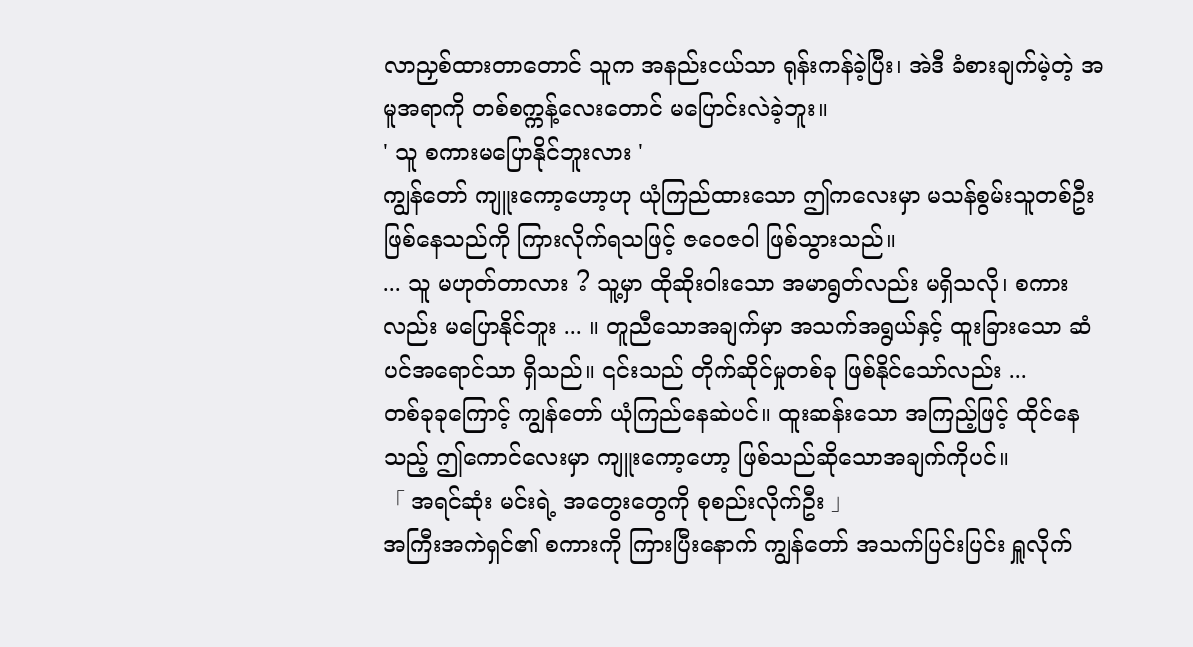လာညှစ်ထားတာတောင် သူက အနည်းငယ်သာ ရုန်းကန်ခဲ့ပြီး၊ အဲဒီ ခံစားချက်မဲ့တဲ့ အမူအရာကို တစ်စက္ကန့်လေးတောင် မပြောင်းလဲခဲ့ဘူး။
' သူ စကားမပြောနိုင်ဘူးလား '
ကျွန်တော် ကျူးကော့ဟော့ဟု ယုံကြည်ထားသော ဤကလေးမှာ မသန်စွမ်းသူတစ်ဦး ဖြစ်နေသည်ကို ကြားလိုက်ရသဖြင့် ဇဝေဇဝါ ဖြစ်သွားသည်။
... သူ မဟုတ်တာလား ? သူ့မှာ ထိုဆိုးဝါးသော အမာရွတ်လည်း မရှိသလို၊ စကားလည်း မပြောနိုင်ဘူး ... ။ တူညီသောအချက်မှာ အသက်အရွယ်နှင့် ထူးခြားသော ဆံပင်အရောင်သာ ရှိသည်။ ၎င်းသည် တိုက်ဆိုင်မှုတစ်ခု ဖြစ်နိုင်သော်လည်း ...
တစ်ခုခုကြောင့် ကျွန်တော် ယုံကြည်နေဆဲပင်။ ထူးဆန်းသော အကြည့်ဖြင့် ထိုင်နေသည့် ဤကောင်လေးမှာ ကျူးကော့ဟော့ ဖြစ်သည်ဆိုသောအချက်ကိုပင်။
「 အရင်ဆုံး မင်းရဲ့ အတွေးတွေကို စုစည်းလိုက်ဦး 」
အကြီးအကဲရှင်၏ စကားကို ကြားပြီးနောက် ကျွန်တော် အသက်ပြင်းပြင်း ရှူလိုက်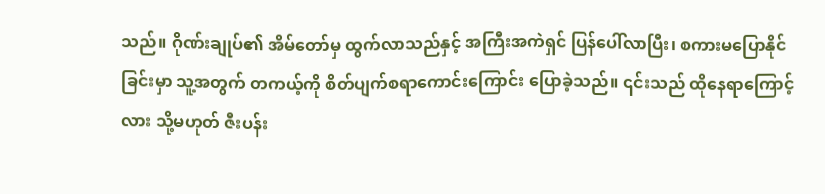သည်။ ဂိုဏ်းချုပ်၏ အိမ်တော်မှ ထွက်လာသည်နှင့် အကြီးအကဲရှင် ပြန်ပေါ်လာပြီး၊ စကားမပြောနိုင်ခြင်းမှာ သူ့အတွက် တကယ့်ကို စိတ်ပျက်စရာကောင်းကြောင်း ပြောခဲ့သည်။ ၎င်းသည် ထိုနေရာကြောင့်လား သို့မဟုတ် ဇီးပန်း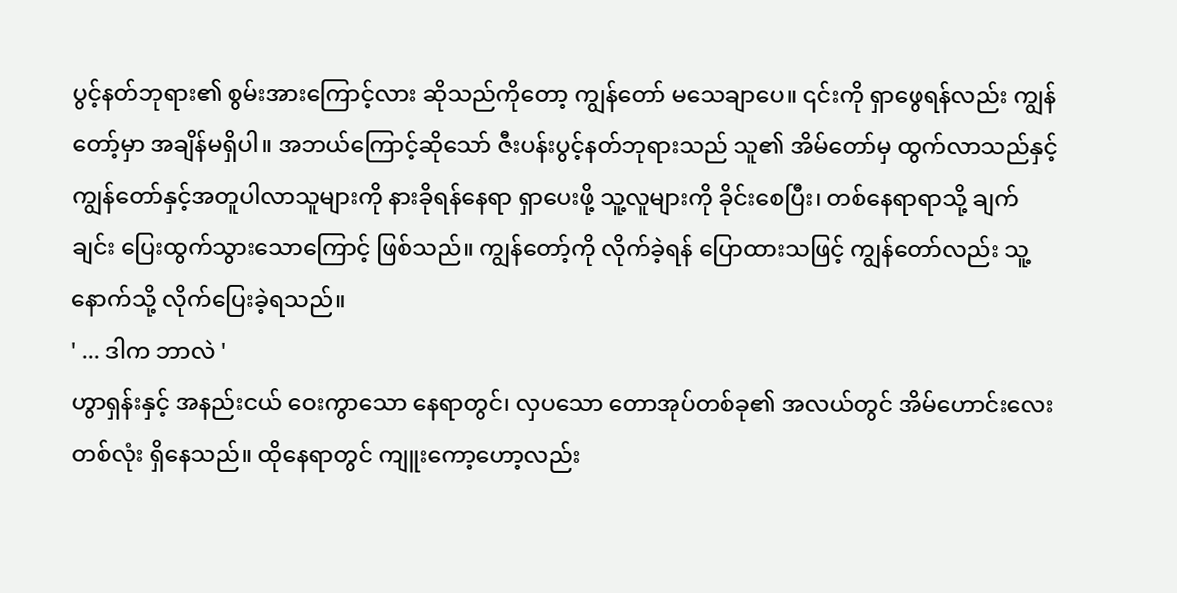ပွင့်နတ်ဘုရား၏ စွမ်းအားကြောင့်လား ဆိုသည်ကိုတော့ ကျွန်တော် မသေချာပေ။ ၎င်းကို ရှာဖွေရန်လည်း ကျွန်တော့်မှာ အချိန်မရှိပါ။ အဘယ်ကြောင့်ဆိုသော် ဇီးပန်းပွင့်နတ်ဘုရားသည် သူ၏ အိမ်တော်မှ ထွက်လာသည်နှင့် ကျွန်တော်နှင့်အတူပါလာသူများကို နားခိုရန်နေရာ ရှာပေးဖို့ သူ့လူများကို ခိုင်းစေပြီး၊ တစ်နေရာရာသို့ ချက်ချင်း ပြေးထွက်သွားသောကြောင့် ဖြစ်သည်။ ကျွန်တော့်ကို လိုက်ခဲ့ရန် ပြောထားသဖြင့် ကျွန်တော်လည်း သူ့နောက်သို့ လိုက်ပြေးခဲ့ရသည်။
' ... ဒါက ဘာလဲ '
ဟွာရှန်းနှင့် အနည်းငယ် ဝေးကွာသော နေရာတွင်၊ လှပသော တောအုပ်တစ်ခု၏ အလယ်တွင် အိမ်ဟောင်းလေးတစ်လုံး ရှိနေသည်။ ထိုနေရာတွင် ကျူးကော့ဟော့လည်း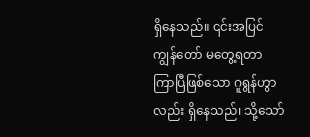ရှိနေသည်။ ၎င်းအပြင် ကျွန်တော် မတွေ့ရတာ ကြာပြီဖြစ်သော ဂူရွန်ဟွာလည်း ရှိနေသည်၊ သို့သော်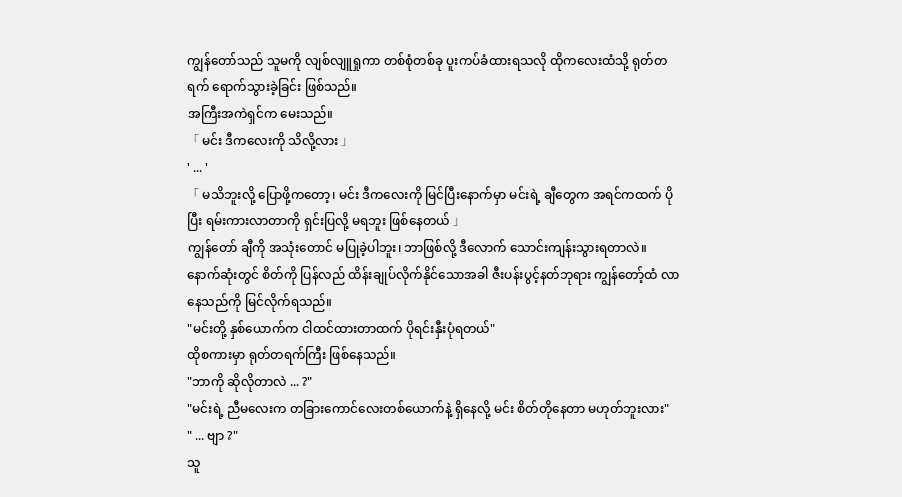ကျွန်တော်သည် သူမကို လျစ်လျူရှုကာ တစ်စုံတစ်ခု ပူးကပ်ခံထားရသလို ထိုကလေးထံသို့ ရုတ်တရက် ရောက်သွားခဲ့ခြင်း ဖြစ်သည်။
အကြီးအကဲရှင်က မေးသည်။
「 မင်း ဒီကလေးကို သိလို့လား 」
' ... '
「 မသိဘူးလို့ ပြောဖို့ကတော့၊ မင်း ဒီကလေးကို မြင်ပြီးနောက်မှာ မင်းရဲ့ ချီတွေက အရင်ကထက် ပိုပြီး ရမ်းကားလာတာကို ရှင်းပြလို့ မရဘူး ဖြစ်နေတယ် 」
ကျွန်တော် ချီကို အသုံးတောင် မပြုခဲ့ပါဘူး၊ ဘာဖြစ်လို့ ဒီလောက် သောင်းကျန်းသွားရတာလဲ။ နောက်ဆုံးတွင် စိတ်ကို ပြန်လည် ထိန်းချုပ်လိုက်နိုင်သောအခါ ဇီးပန်းပွင့်နတ်ဘုရား ကျွန်တော့်ထံ လာနေသည်ကို မြင်လိုက်ရသည်။
"မင်းတို့ နှစ်ယောက်က ငါထင်ထားတာထက် ပိုရင်းနှီးပုံရတယ်"
ထိုစကားမှာ ရုတ်တရက်ကြီး ဖြစ်နေသည်။
"ဘာကို ဆိုလိုတာလဲ ... ?"
"မင်းရဲ့ ညီမလေးက တခြားကောင်လေးတစ်ယောက်နဲ့ ရှိနေလို့ မင်း စိတ်တိုနေတာ မဟုတ်ဘူးလား"
" ... ဗျာ ?"
သူ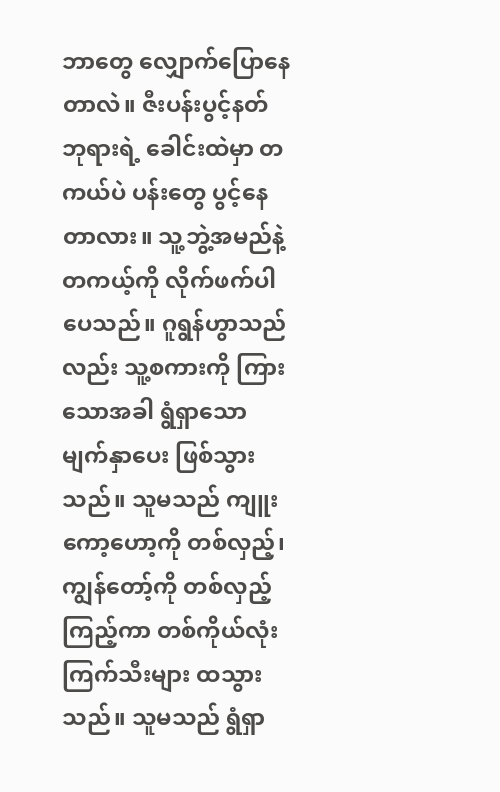ဘာတွေ လျှောက်ပြောနေတာလဲ။ ဇီးပန်းပွင့်နတ်ဘုရားရဲ့ ခေါင်းထဲမှာ တကယ်ပဲ ပန်းတွေ ပွင့်နေတာလား။ သူ့ဘွဲ့အမည်နဲ့ တကယ့်ကို လိုက်ဖက်ပါပေသည်။ ဂူရွန်ဟွာသည်လည်း သူ့စကားကို ကြားသောအခါ ရွံရှာသော မျက်နှာပေး ဖြစ်သွားသည်။ သူမသည် ကျူးကော့ဟော့ကို တစ်လှည့်၊ ကျွန်တော့်ကို တစ်လှည့် ကြည့်ကာ တစ်ကိုယ်လုံး ကြက်သီးများ ထသွားသည်။ သူမသည် ရွံရှာ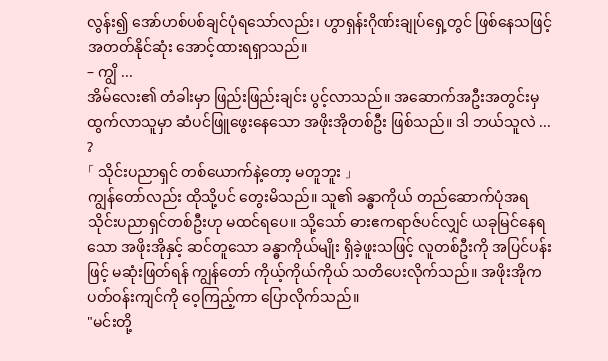လွန်း၍ အော်ဟစ်ပစ်ချင်ပုံရသော်လည်း၊ ဟွာရှန်းဂိုဏ်းချုပ်ရှေ့တွင် ဖြစ်နေသဖြင့် အတတ်နိုင်ဆုံး အောင့်ထားရရှာသည်။
– ကျွိ ...
အိမ်လေး၏ တံခါးမှာ ဖြည်းဖြည်းချင်း ပွင့်လာသည်။ အဆောက်အဦးအတွင်းမှ ထွက်လာသူမှာ ဆံပင်ဖြူဖွေးနေသော အဖိုးအိုတစ်ဦး ဖြစ်သည်။ ဒါ ဘယ်သူလဲ ... ?
「 သိုင်းပညာရှင် တစ်ယောက်နဲ့တော့ မတူဘူး 」
ကျွန်တော်လည်း ထိုသို့ပင် တွေးမိသည်။ သူ၏ ခန္ဓာကိုယ် တည်ဆောက်ပုံအရ သိုင်းပညာရှင်တစ်ဦးဟု မထင်ရပေ။ သို့သော် ဓားဧကရာဇ်ပင်လျှင် ယခုမြင်နေရသော အဖိုးအိုနှင့် ဆင်တူသော ခန္ဓာကိုယ်မျိုး ရှိခဲ့ဖူးသဖြင့် လူတစ်ဦးကို အပြင်ပန်းဖြင့် မဆုံးဖြတ်ရန် ကျွန်တော် ကိုယ့်ကိုယ်ကိုယ် သတိပေးလိုက်သည်။ အဖိုးအိုက ပတ်ဝန်းကျင်ကို ဝေ့ကြည့်ကာ ပြောလိုက်သည်။
"မင်းတို့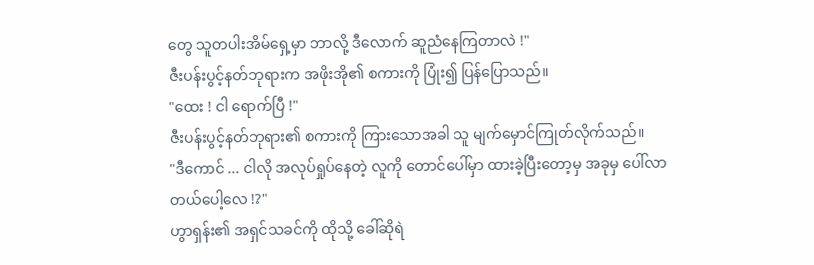တွေ သူတပါးအိမ်ရှေ့မှာ ဘာလို့ ဒီလောက် ဆူညံနေကြတာလဲ !"
ဇီးပန်းပွင့်နတ်ဘုရားက အဖိုးအို၏ စကားကို ပြုံး၍ ပြန်ပြောသည်။
"ထေး ! ငါ ရောက်ပြီ !"
ဇီးပန်းပွင့်နတ်ဘုရား၏ စကားကို ကြားသောအခါ သူ မျက်မှောင်ကြုတ်လိုက်သည်။
"ဒီကောင် ... ငါလို အလုပ်ရှုပ်နေတဲ့ လူကို တောင်ပေါ်မှာ ထားခဲ့ပြီးတော့မှ အခုမှ ပေါ်လာတယ်ပေါ့လေ !?"
ဟွာရှန်း၏ အရှင်သခင်ကို ထိုသို့ ခေါ်ဆိုရဲ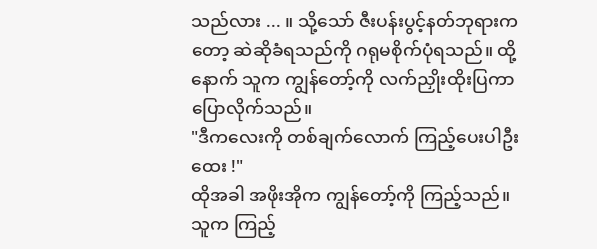သည်လား ... ။ သို့သော် ဇီးပန်းပွင့်နတ်ဘုရားကတော့ ဆဲဆိုခံရသည်ကို ဂရုမစိုက်ပုံရသည်။ ထို့နောက် သူက ကျွန်တော့်ကို လက်ညှိုးထိုးပြကာ ပြောလိုက်သည်။
"ဒီကလေးကို တစ်ချက်လောက် ကြည့်ပေးပါဦး ထေး !"
ထိုအခါ အဖိုးအိုက ကျွန်တော့်ကို ကြည့်သည်။ သူက ကြည့်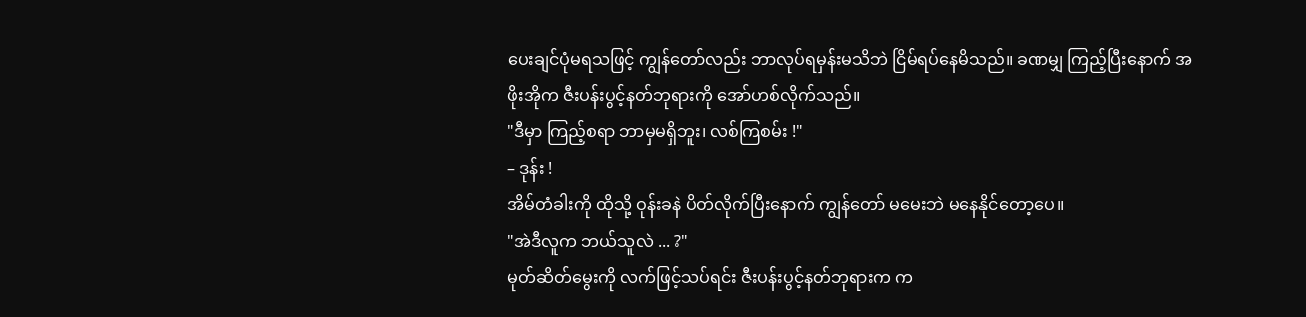ပေးချင်ပုံမရသဖြင့် ကျွန်တော်လည်း ဘာလုပ်ရမှန်းမသိဘဲ ငြိမ်ရပ်နေမိသည်။ ခဏမျှ ကြည့်ပြီးနောက် အဖိုးအိုက ဇီးပန်းပွင့်နတ်ဘုရားကို အော်ဟစ်လိုက်သည်။
"ဒီမှာ ကြည့်စရာ ဘာမှမရှိဘူး၊ လစ်ကြစမ်း !"
– ဒုန်း !
အိမ်တံခါးကို ထိုသို့ ဝုန်းခနဲ ပိတ်လိုက်ပြီးနောက် ကျွန်တော် မမေးဘဲ မနေနိုင်တော့ပေ။
"အဲဒီလူက ဘယ်သူလဲ ... ?"
မုတ်ဆိတ်မွေးကို လက်ဖြင့်သပ်ရင်း ဇီးပန်းပွင့်နတ်ဘုရားက က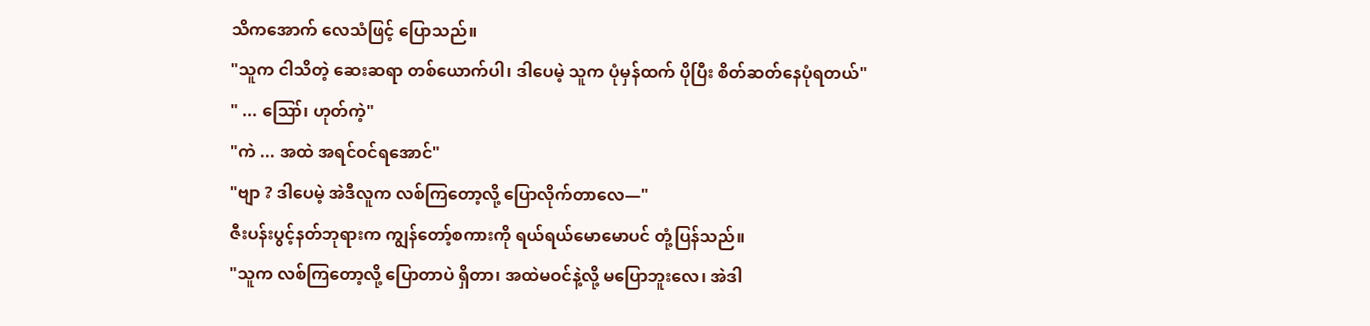သိကအောက် လေသံဖြင့် ပြောသည်။
"သူက ငါသိတဲ့ ဆေးဆရာ တစ်ယောက်ပါ၊ ဒါပေမဲ့ သူက ပုံမှန်ထက် ပိုပြီး စိတ်ဆတ်နေပုံရတယ်"
" ... ဪ၊ ဟုတ်ကဲ့"
"ကဲ ... အထဲ အရင်ဝင်ရအောင်"
"ဗျာ ? ဒါပေမဲ့ အဲဒီလူက လစ်ကြတော့လို့ ပြောလိုက်တာလေ—"
ဇီးပန်းပွင့်နတ်ဘုရားက ကျွန်တော့်စကားကို ရယ်ရယ်မောမောပင် တုံ့ပြန်သည်။
"သူက လစ်ကြတော့လို့ ပြောတာပဲ ရှိတာ၊ အထဲမဝင်နဲ့လို့ မပြောဘူးလေ၊ အဲဒါ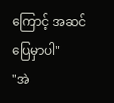ကြောင့် အဆင်ပြေမှာပါ"
"အဲ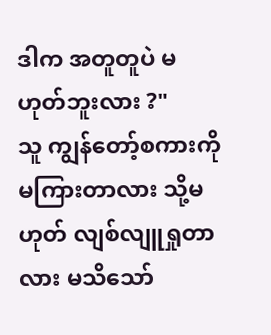ဒါက အတူတူပဲ မဟုတ်ဘူးလား ?"
သူ ကျွန်တော့်စကားကို မကြားတာလား သို့မဟုတ် လျစ်လျူရှုတာလား မသိသော်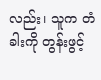လည်း၊ သူက တံခါးကို တွန်းဖွင့်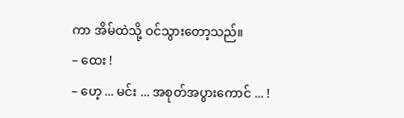ကာ အိမ်ထဲသို့ ဝင်သွားတော့သည်။
– ထေး !
– ဟေ့ ... မင်း ... အစုတ်အပွားကောင် ... !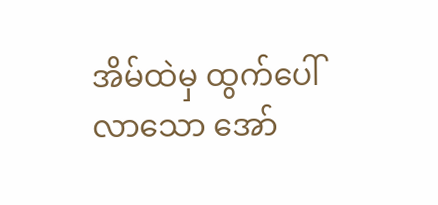အိမ်ထဲမှ ထွက်ပေါ်လာသော အော်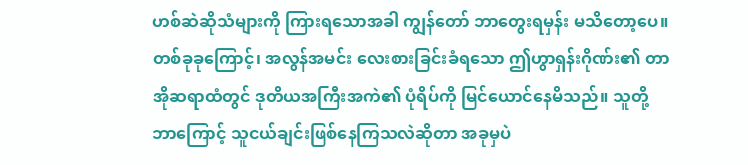ဟစ်ဆဲဆိုသံများကို ကြားရသောအခါ ကျွန်တော် ဘာတွေးရမှန်း မသိတော့ပေ။ တစ်ခုခုကြောင့်၊ အလွန်အမင်း လေးစားခြင်းခံရသော ဤဟွာရှန်းဂိုဏ်း၏ တာအိုဆရာထံတွင် ဒုတိယအကြီးအကဲ၏ ပုံရိပ်ကို မြင်ယောင်နေမိသည်။ သူတို့ ဘာကြောင့် သူငယ်ချင်းဖြစ်နေကြသလဲဆိုတာ အခုမှပဲ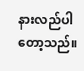နားလည်ပါတော့သည်။